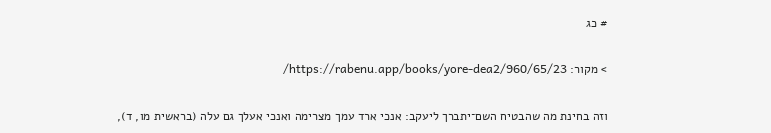# כג

> מקור: https://rabenu.app/books/yore-dea2/960/65/23/

וזה בחינת מה שהבטיח השם־יתברך ליעקב: אנכי ארד עמך מצרימה ואנכי אעלך גם עלה (בראשית מו, ד),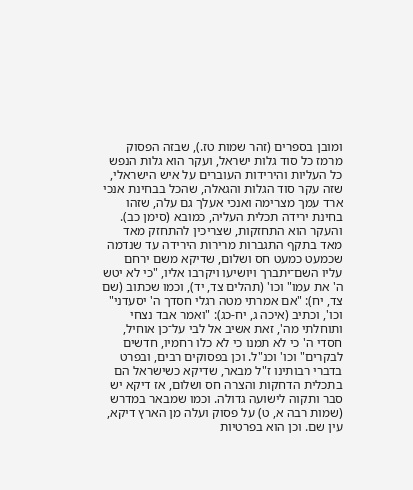ומובן בספרים (זהר שמות טז.), שבזה הפסוק מרמז כל סוד גלות ישראל, ועקר הוא גלות הנפש כל העליות והירידות העוברים על איש הישראלי, שזה עקר סוד הגלות והגאלה, שהכל בבחינת אנכי ארד עמך מצרימה ואנכי אעלך גם עלה, שזהו בחינת ירידה תכלית העליה, כמובא (סימן כב). והעקר הוא התחזקות, שצריכין להתחזק מאד מאד בתקף התגברות מרירות הירידה עד שנדמה שכמעט כמעט חס ושלום, שדיקא משם ירחם עליו השם־יתברך ויושיעו ויקרבו אליו, "כי לא יטש ה' את עמו" וכו' (תהלים צד, יד), וכמו שכתוב (שם צד, יח): "אם אמרתי מטה רגלי חסדך ה' יסעדני" וכו', וכתיב (איכה ג, יח-כג): "ואמר אבד נצחי ותוחלתי מה', זאת אשיב אל לבי על־כן אוחיל, חסדי ה' כי לא תמנו כי לא כלו רחמיו, חדשים לבקרים" וכו' וכנ"ל. וכן בפסוקים רבים, ובפרט בדברי רבותינו ז"ל מבאר, שדיקא כשישראל הם בתכלית הדחקות והצרה חס ושלום, אז דיקא יש סבר ותקוה לישועה גדולה. וכמו שמבאר במדרש (שמות רבה א, ט) על פסוק ועלה מן הארץ דיקא, עין שם. וכן הוא בפרטיות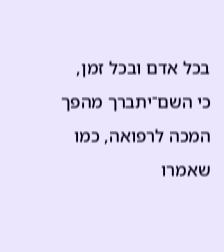בכל אדם ובכל זמן, כי השם־יתברך מהפך המכה לרפואה, כמו שאמרו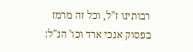רבותינו ז"ל, וכל זה מרמז בפסוק אנכי ארד וכו' הנ"ל: